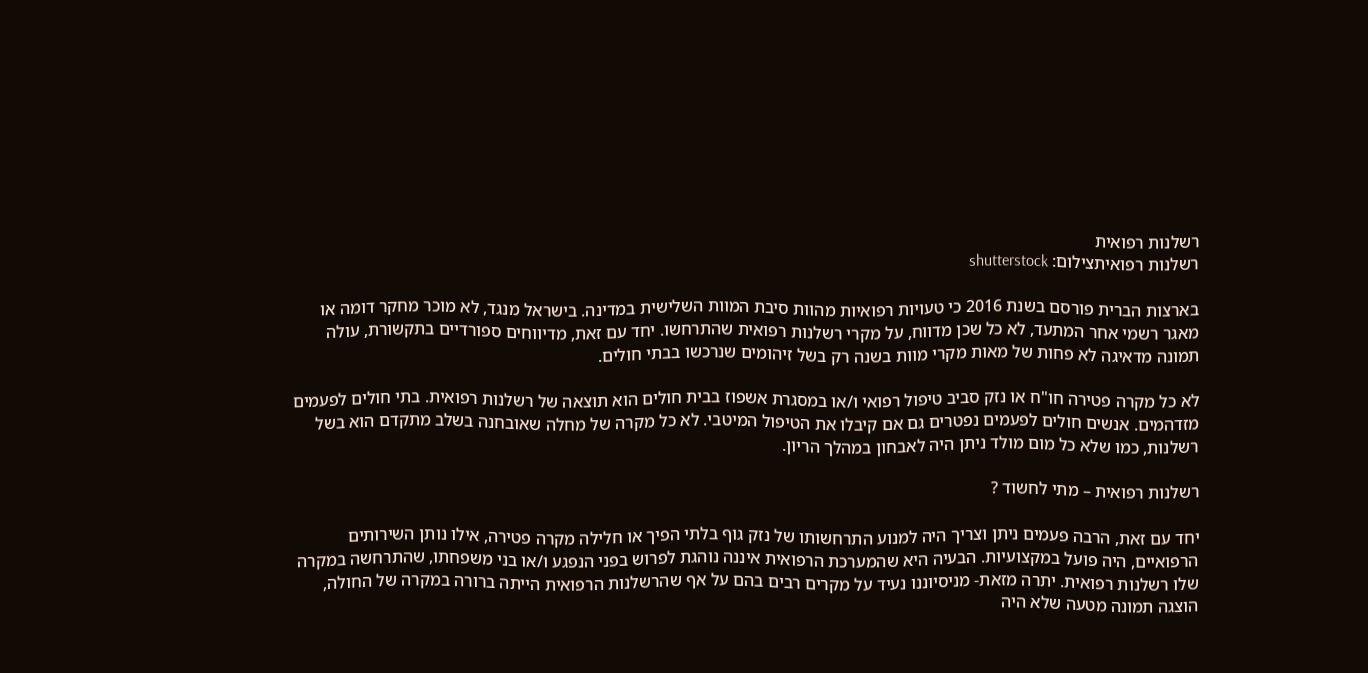רשלנות רפואית
רשלנות רפואיתצילום: shutterstock

בארצות הברית פורסם בשנת 2016 כי טעויות רפואיות מהוות סיבת המוות השלישית במדינה. בישראל מנגד, לא מוכר מחקר דומה או מאגר רשמי אחר המתעד, לא כל שכן מדווח, על מקרי רשלנות רפואית שהתרחשו. יחד עם זאת, מדיווחים ספורדיים בתקשורת, עולה תמונה מדאיגה לא פחות של מאות מקרי מוות בשנה רק בשל זיהומים שנרכשו בבתי חולים.

לא כל מקרה פטירה חו"ח או נזק סביב טיפול רפואי ו/או במסגרת אשפוז בבית חולים הוא תוצאה של רשלנות רפואית. בתי חולים לפעמים מזדהמים. אנשים חולים לפעמים נפטרים גם אם קיבלו את הטיפול המיטבי. לא כל מקרה של מחלה שאובחנה בשלב מתקדם הוא בשל רשלנות, כמו שלא כל מום מולד ניתן היה לאבחון במהלך הריון.

רשלנות רפואית – מתי לחשוד ?

יחד עם זאת, הרבה פעמים ניתן וצריך היה למנוע התרחשותו של נזק גוף בלתי הפיך או חלילה מקרה פטירה, אילו נותן השירותים הרפואיים, היה פועל במקצועיות. הבעיה היא שהמערכת הרפואית איננה נוהגת לפרוש בפני הנפגע ו/או בני משפחתו, שהתרחשה במקרה שלו רשלנות רפואית. יתרה מזאת- מניסיוננו נעיד על מקרים רבים בהם על אף שהרשלנות הרפואית הייתה ברורה במקרה של החולה, הוצגה תמונה מטעה שלא היה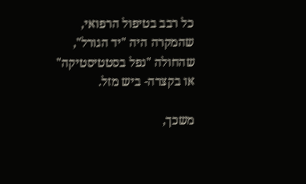כל רבב בטיפול הרפואי, שהמקרה היה "יד הגורל", שהחולה "נפל בסטטיסטיקה" או בקצרה- ביש מזל.

משכך,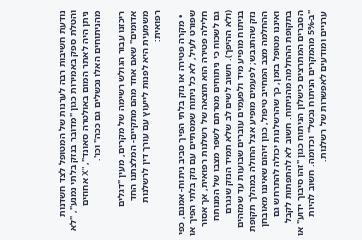נודעת חשיבות רבה לערנות של המטופל לצד חשדנות והטלת ספק באמירות כגון "מדובר בנזק בלתי נמנע", "לא ניתן היה לאתר המום באולטרה סאונד", "X אחוזים מהניתוחים האלו נכשלים גם ככה" וכו'.

ריכזנו עבור הגולש רשימה של מקרים, מעין "דגלים אדומים" שאם אחד מהם מתקיים- המלצתנו החד משמעית היא לפנות לייעוץ עם עורך דין לרשלנות רפואית:

  • מקרה פטירה או נזק בלתי הפיך סביב ניתוח- אמנם, כפי שפורט לעיל, לא כל ניתוח שמסתיים עם נזק בלתי הפיך או חלילה פטירה הוא תוצאה של רשלנות רפואית, אך אסור גם לשכוח כי ניתוחים מטרתם לשפר מצבו של המנותח (ולא ההיפך). חשוב לשים לב שלא תמיד הנזק שנגרם בניתוח מופיע מיד ולפעמים עוברים שבועות עד שמזהים נזק שהתגבש; לפעמים מופיע אצל החולה במהלך תקופת ההחלמה מצב המחייב טיפול, כגון זיהום שאיננו מאובחן ואיננו מטופל בזמן, כך שהרשלנות יכולה להתרחש גם בתקופת ההחלמה מהניתוח. חשוב לא להתפתות לקבל הסברים המתרצים כישלון הניתוח כגון "זהו סיבוך ידוע" או "ב-5% מהמקרים הניתוח נכשל" וכדומה. חשוב להיות ערניים ומודעים לאפשרות של רשלנות.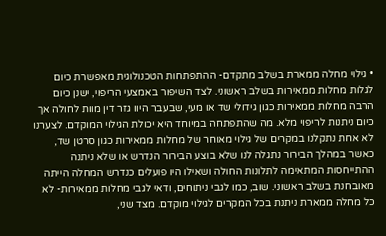• גילוי מחלה ממארת בשלב מתקדם- ההתפתחות הטכנולוגית מאפשרת כיום לגלות מחלות ממאירות בשלב ראשוני. לצד השיפור באמצעי הריפוי, ישנן כיום הרבה מחלות ממאירות כגון גידולי שד או מעי, שבעבר היוו גזר דין מוות לחולה אך כיום ניתנות לריפוי מלא. מה שהתפתחה במיוחד היא יכולת הגילוי המוקדם. לצערנו לא אחת נתקלנו במקרים של גילוי מאוחר של מחלות ממאירות כגון סרטן שד, כאשר במהלך הבירור נתגלה לנו שלא בוצע הבירור הנדרש או שלא ניתנה ההתייחסות המתאימה לתלונות החולה ושאילו היו פועלים כנדרש המחלה הייתה מאובחנת בשלב ראשוני. שוב, כמו לגבי ניתוחים, ודאי לגבי מחלות ממאירות- לא כל מחלה ממארת ניתנת בכל המקרים לגילוי מוקדם. מצד שני,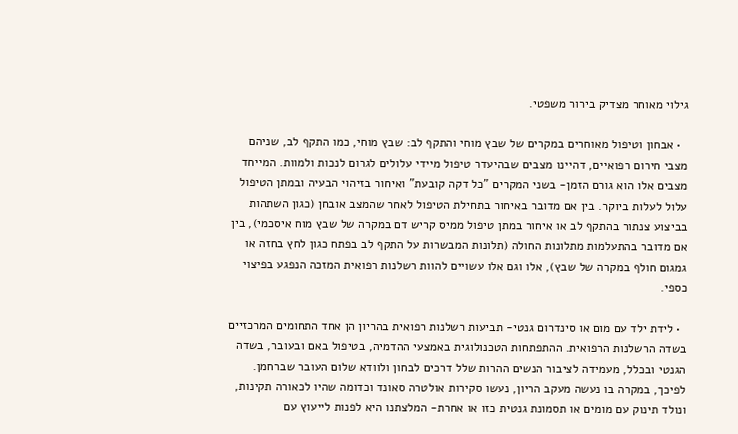גילוי מאוחר מצדיק בירור משפטי.

  • אבחון וטיפול מאוחרים במקרים של שבץ מוחי והתקף לב: שבץ מוחי, כמו התקף לב, שניהם מצבי חירום רפואיים, דהיינו מצבים שבהיעדר טיפול מיידי עלולים לגרום לנכות ולמוות. המייחד מצבים אלו הוא גורם הזמן- בשני המקרים "כל דקה קובעת" ואיחור בזיהוי הבעיה ובמתן הטיפול עלול לעלות ביוקר. בין אם מדובר באיחור בתחילת הטיפול לאחר שהמצב אובחן (כגון השתהות בביצוע צנתור בהתקף לב או איחור במתן טיפול ממיס קריש דם במקרה של שבץ מוח איסכמי), בין אם מדובר בהתעלמות מתלונות החולה (תלונות המבשרות על התקף לב בפתח כגון לחץ בחזה או גמגום חולף במקרה של שבץ), אלו וגם אלו עשויים להוות רשלנות רפואית המזכה הנפגע בפיצוי כספי.

  • לידת ילד עם מום או סינדרום גנטי- תביעות רשלנות רפואית בהריון הן אחד התחומים המרכזיים בשדה הרשלנות הרפואית. ההתפתחות הטכנולוגית באמצעי ההדמיה, בטיפול באם ובעובר, בשדה הגנטי ובכלל, מעמידה לציבור הנשים ההרות שלל דרכים לבחון ולוודא שלום העובר שברחמן. לפיכך, במקרה בו נעשה מעקב הריון, נעשו סקירות אולטרה סאונד וכדומה שהיו לכאורה תקינות, ונולד תינוק עם מומים או תסמונת גנטית כזו או אחרת- המלצתנו היא לפנות לייעוץ עם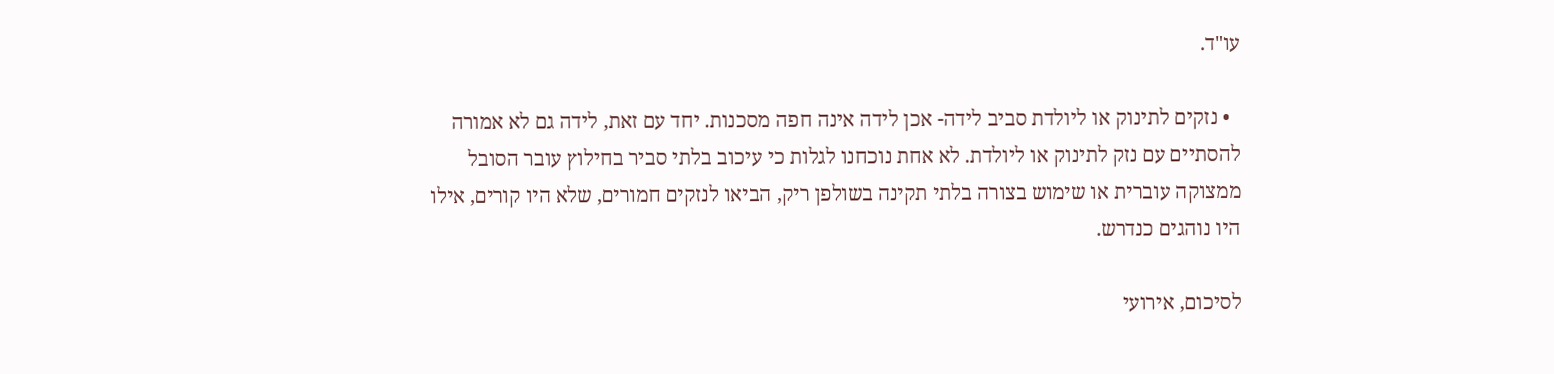עו"ד.

  • נזקים לתינוק או ליולדת סביב לידה- אכן לידה אינה חפה מסכנות. יחד עם זאת, לידה גם לא אמורה להסתיים עם נזק לתינוק או ליולדת. לא אחת נוכחנו לגלות כי עיכוב בלתי סביר בחילוץ עובר הסובל ממצוקה עוברית או שימוש בצורה בלתי תקינה בשולפן ריק, הביאו לנזקים חמורים, שלא היו קורים, אילו היו נוהגים כנדרש.

לסיכום, אירועי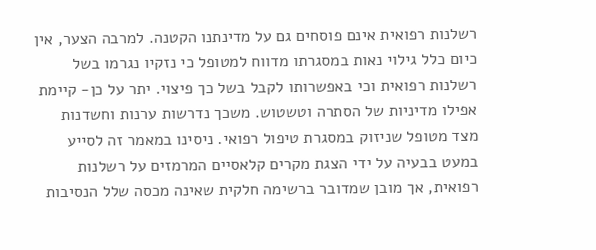רשלנות רפואית אינם פוסחים גם על מדינתנו הקטנה. למרבה הצער, אין כיום כלל גילוי נאות במסגרתו מדווח למטופל כי נזקיו נגרמו בשל רשלנות רפואית וכי באפשרותו לקבל בשל כך פיצוי. יתר על כן- קיימת אפילו מדיניות של הסתרה וטשטוש. משכך נדרשות ערנות וחשדנות מצד מטופל שניזוק במסגרת טיפול רפואי. ניסינו במאמר זה לסייע במעט בבעיה על ידי הצגת מקרים קלאסיים המרמזים על רשלנות רפואית, אך מובן שמדובר ברשימה חלקית שאינה מכסה שלל הנסיבות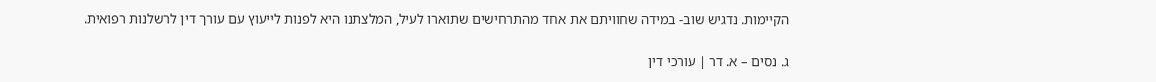הקיימות. נדגיש שוב- במידה שחוויתם את אחד מהתרחישים שתוארו לעיל, המלצתנו היא לפנות לייעוץ עם עורך דין לרשלנות רפואית.

ג. נסים – א. דר | עורכי דין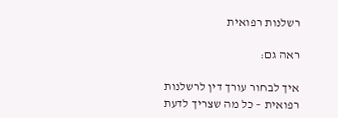רשלנות רפואית

ראה גם:

איך לבחור עורך דין לרשלנות רפואית – כל מה שצריך לדעת